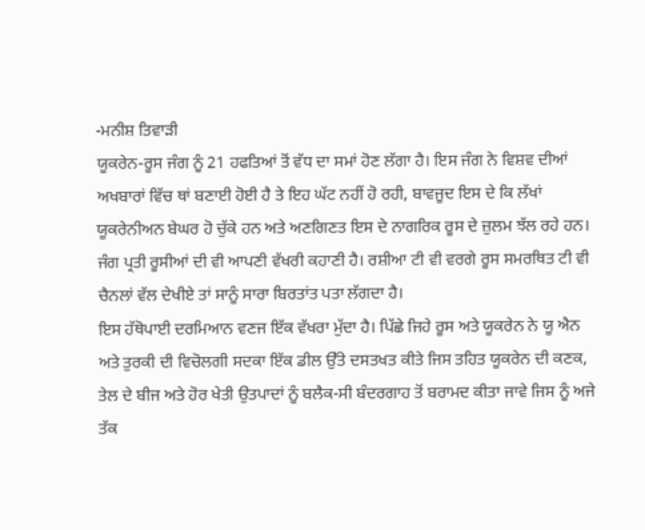-ਮਨੀਸ਼ ਤਿਵਾੜੀ
ਯੂਕਰੇਨ-ਰੂਸ ਜੰਗ ਨੂੰ 21 ਹਫਤਿਆਂ ਤੋਂ ਵੱਧ ਦਾ ਸਮਾਂ ਹੋਣ ਲੱਗਾ ਹੈ। ਇਸ ਜੰਗ ਨੇ ਵਿਸ਼ਵ ਦੀਆਂ ਅਖਬਾਰਾਂ ਵਿੱਚ ਥਾਂ ਬਣਾਈ ਹੋਈ ਹੈ ਤੇ ਇਹ ਘੱਟ ਨਹੀਂ ਹੋ ਰਹੀ, ਬਾਵਜੂਦ ਇਸ ਦੇ ਕਿ ਲੱਖਾਂ ਯੂਕਰੇਨੀਅਨ ਬੇਘਰ ਹੋ ਚੁੱਕੇ ਹਨ ਅਤੇ ਅਣਗਿਣਤ ਇਸ ਦੇ ਨਾਗਰਿਕ ਰੂਸ ਦੇ ਜ਼ੁਲਮ ਝੱਲ ਰਹੇ ਹਨ। ਜੰਗ ਪ੍ਰਤੀ ਰੂਸੀਆਂ ਦੀ ਵੀ ਆਪਣੀ ਵੱਖਰੀ ਕਹਾਣੀ ਹੈ। ਰਸ਼ੀਆ ਟੀ ਵੀ ਵਰਗੇ ਰੂਸ ਸਮਰਥਿਤ ਟੀ ਵੀ ਚੈਨਲਾਂ ਵੱਲ ਦੇਖੀਏ ਤਾਂ ਸਾਨੂੰ ਸਾਰਾ ਬਿਰਤਾਂਤ ਪਤਾ ਲੱਗਦਾ ਹੈ।
ਇਸ ਹੱਥੋਪਾਈ ਦਰਮਿਆਨ ਵਣਜ ਇੱਕ ਵੱਖਰਾ ਮੁੱਦਾ ਹੈ। ਪਿੱਛੇ ਜਿਹੇ ਰੂਸ ਅਤੇ ਯੂਕਰੇਨ ਨੇ ਯੂ ਐਨ ਅਤੇ ਤੁਰਕੀ ਦੀ ਵਿਚੋਲਗੀ ਸਦਕਾ ਇੱਕ ਡੀਲ ਉੱਤੇ ਦਸਤਖਤ ਕੀਤੇ ਜਿਸ ਤਹਿਤ ਯੂਕਰੇਨ ਦੀ ਕਣਕ, ਤੇਲ ਦੇ ਬੀਜ ਅਤੇ ਹੋਰ ਖੇਤੀ ਉਤਪਾਦਾਂ ਨੂੰ ਬਲੈਕ-ਸੀ ਬੰਦਰਗਾਹ ਤੋਂ ਬਰਾਮਦ ਕੀਤਾ ਜਾਵੇ ਜਿਸ ਨੂੰ ਅਜੇ ਤੱਕ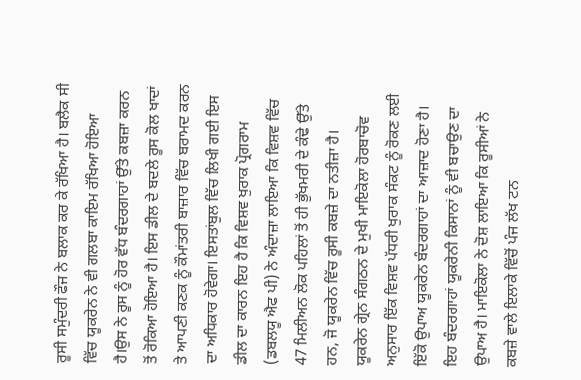ਰੂਸੀ ਸਮੁੰਦਰੀ ਫੌਜ ਨੇ ਬਲਾਕ ਕਰ ਕੇ ਰੱਖਿਆ ਹੈ। ਬਲੈਕ ਸੀ ਵਿੱਚ ਯੂਕਰੇਨ ਨੇ ਵੀ ਗਲਬਾ ਕਾਇਮ ਰੱਖਿਆ ਹੋਇਆ ਹੈ।ਉਸ ਨੇ ਰੂਸ ਨੂੰ ਹੋਰ ਵੱਧ ਬੰਦਰਗਾਹਾਂ ਉੱਤੇ ਕਬਜ਼ਾ ਕਰਨ ਤੋਂ ਰੋਕਿਆ ਹੋਇਆ ਹੈ। ਇਸ ਡੀਲ ਦੇ ਬਦਲੇ ਰੂਸ ਕੋਲ ਖਾਦਾਂ ਤੇ ਆਪਣੀ ਕਣਕ ਨੂੰ ਕੌਮਾਂਤਰੀ ਬਾਜ਼ਾਰ ਵਿੱਚ ਬਰਾਮਦ ਕਰਨ ਦਾ ਅਧਿਕਾਰ ਹੋਵੇਗਾ। ਇਸਤਾਂਬੁਲ ਵਿੱਚ ਲਿਖੀ ਗਈ ਇਸ ਡੀਲ ਦਾ ਕਾਰਨ ਇਹ ਹੈ ਕਿ ਵਿਸ਼ਵ ਖੁਰਾਕ ਪ੍ਰੋਗਰਾਮ (ਡਬਲਯੂ ਐਫ ਪੀ) ਨੇ ਅੰਦਾਜ਼ਾ ਲਾਇਆ ਕਿ ਵਿਸ਼ਵ ਵਿੱਚ 47 ਮਿਲੀਅਨ ਲੋਕ ਪਹਿਲਾਂ ਤੋਂ ਹੀ ਭੁੱਖਮਰੀ ਦੇ ਕੰਢੇ ਉੱਤੇ ਹਨ, ਜੋ ਯੂਕਰੇਨ ਵਿੱਚ ਰੂਸੀ ਕਬਜ਼ੇ ਦਾ ਨਤੀਜ਼ਾ ਹੈ।
ਯੂਕਰੇਨ ਗ੍ਰੇਨ ਸੰਗਠਨ ਦੇ ਮੁਖੀ ਮਾਇਕੋਲਾ ਹੋਰਬਾਚੋਵ ਅਨੁਸਾਰ ਇੱਕ ਵਿਸ਼ਵ ਪੱਧਰੀ ਖੁਰਾਕ ਸੰਕਟ ਨੂੰ ਰੋਕਣ ਲਈ ਇੱਕੋ ਉਪਾਅ ਯੂਕਰੇਨ ਬੰਦਰਗਾਹਾਂ ਦਾ ਆਜ਼ਾਦ ਹੋਣਾ ਹੈ। ਇਹ ਬੰਦਰਗਾਹਾਂ ਯੂਕਰੇਨੀ ਕਿਸਾਨਾਂ ਨੂੰ ਵੀ ਬਚਾਉਣ ਦਾ ਉਪਾਅ ਹੈ। ਮਾਇਕੋਲਾ ਨੇ ਦੋਸ਼ ਲਾਇਆ ਕਿ ਰੂਸੀਆਂ ਨੇ ਕਬਜ਼ੇ ਵਾਲੇ ਇਲਾਕੇ ਵਿੱਚੋਂ ਪੰਜ ਲੱਖ ਟਨ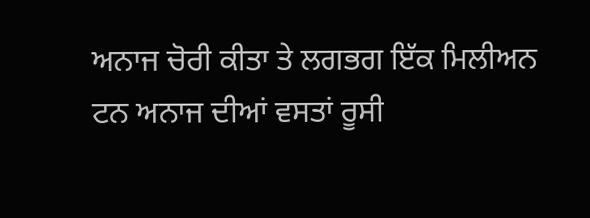ਅਨਾਜ ਚੋਰੀ ਕੀਤਾ ਤੇ ਲਗਭਗ ਇੱਕ ਮਿਲੀਅਨ ਟਨ ਅਨਾਜ ਦੀਆਂ ਵਸਤਾਂ ਰੂਸੀ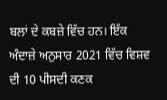ਬਲਾਂ ਦੇ ਕਬਜ਼ੇ ਵਿੱਚ ਹਨ। ਇੱਕ ਅੰਦਾਜ਼ੇ ਅਨੁਸਾਰ 2021 ਵਿੱਚ ਵਿਸ਼ਵ ਦੀ 10 ਪੀਸਦੀ ਕਣਕ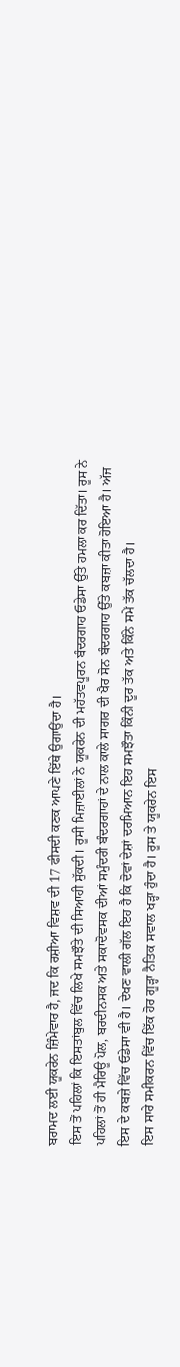ਬਰਾਮਦ ਲਈ ਯੂਕਰੇਨ ਜ਼ਿੰਮੇਵਾਰ ਹੈ, ਜਦ ਕਿ ਰਸ਼ੀਆ ਵਿਸ਼ਵ ਦੀ 17 ਫੀਸਦੀ ਕਣਕ ਆਪਣੇ ਇੱਥੇ ਉਗਾਉਂਦਾ ਹੈ।
ਇਸ ਤੋਂ ਪਹਿਲਾਂ ਕਿ ਇਸਤਾਂਬੁਲ ਵਿੱਚ ਲਿਖੇ ਸਮਝੌਤੇ ਦੀ ਸਿਆਹੀ ਸੁੱਕਦੀ। ਰੂਸੀ ਮਿਜ਼ਾਈਲਾਂ ਨੇ ਯੂਕਰੇਨ ਦੀ ਮਹੱਤਵਪੂਰਨ ਬੰਦਰਗਾਹ ਓਡੇਸਾ ਉੱਤੇ ਹਮਲਾ ਕਰ ਦਿੱਤਾ। ਰੂਸ ਨੇ ਪਹਿਲਾਂ ਤੋਂ ਹੀ ਮੈਰਿਊ ਪੋਲ, ਬਰਦੀਨਸਕ ਅਤੇ ਸਕਾਦੋਵਸਕ ਦੀਆਂ ਸਮੁੰਦਰੀ ਬੰਦਰਗਾਹਾਂ ਦੇ ਨਾਲ ਕਾਲੇ ਸਾਗਰ ਦੀ ਖੈਰ ਸੋਨ ਬੰਦਰਗਾਹ ਉੱਤੇ ਕਬਜ਼ਾ ਕੀਤਾ ਹੋਇਆ ਹੈ। ਅੱਜ ਇਸ ਦੇ ਕਬਜ਼ੇ ਵਿੱਚ ਓਡੇਸਾ ਵੀ ਹੈ। ਦੇਖਣ ਵਾਲੀ ਗੱਲ ਇਹ ਹੈ ਕਿ ਦੋਵਾਂ ਦੇਸ਼ਾਂ ਦਰਮਿਆਨ ਇਹ ਸਮਝੌਤਾ ਕਿੰਨੀ ਦੂਰ ਤੱਕ ਅਤੇ ਕਿੰਨੇ ਸਮੇਂ ਤੱਕ ਚੱਲਦਾ ਹੈ।
ਇਸ ਸਾਰੇ ਸਮੀਕਰਨ ਵਿੱਚ ਇੱਕ ਹੋਰ ਗੂੜ੍ਹਾ ਨੈਤਿਕ ਸਵਾਲ ਖੜ੍ਹਾ ਹੁੰਦਾ ਹੈ। ਰੂਸ ਤੇ ਯੂਕਰੇਨ ਇਸ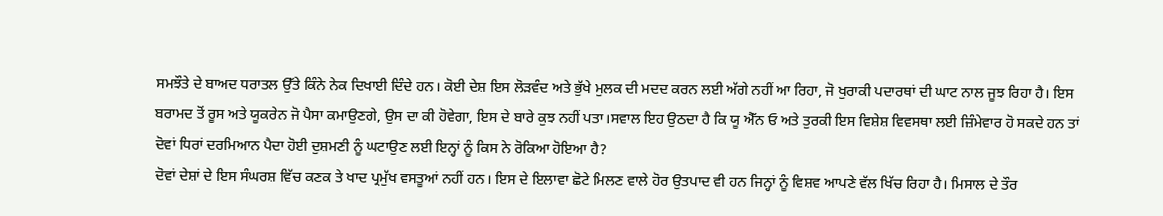ਸਮਝੌਤੇ ਦੇ ਬਾਅਦ ਧਰਾਤਲ ਉੱਤੇ ਕਿੰਨੇ ਨੇਕ ਦਿਖਾਈ ਦਿੰਦੇ ਹਨ। ਕੋਈ ਦੇਸ਼ ਇਸ ਲੋੜਵੰਦ ਅਤੇ ਭੁੱਖੇ ਮੁਲਕ ਦੀ ਮਦਦ ਕਰਨ ਲਈ ਅੱਗੇ ਨਹੀਂ ਆ ਰਿਹਾ, ਜੋ ਖੁਰਾਕੀ ਪਦਾਰਥਾਂ ਦੀ ਘਾਟ ਨਾਲ ਜੂਝ ਰਿਹਾ ਹੈ। ਇਸ ਬਰਾਮਦ ਤੋਂ ਰੂਸ ਅਤੇ ਯੂਕਰੇਨ ਜੋ ਪੈਸਾ ਕਮਾਉਣਗੇ, ਉਸ ਦਾ ਕੀ ਹੋਵੇਗਾ, ਇਸ ਦੇ ਬਾਰੇ ਕੁਝ ਨਹੀਂ ਪਤਾ।ਸਵਾਲ ਇਹ ਉਠਦਾ ਹੈ ਕਿ ਯੂ ਐੱਨ ਓ ਅਤੇ ਤੁਰਕੀ ਇਸ ਵਿਸ਼ੇਸ਼ ਵਿਵਸਥਾ ਲਈ ਜ਼ਿੰਮੇਵਾਰ ਹੋ ਸਕਦੇ ਹਨ ਤਾਂ ਦੋਵਾਂ ਧਿਰਾਂ ਦਰਮਿਆਨ ਪੈਦਾ ਹੋਈ ਦੁਸ਼ਮਣੀ ਨੂੰ ਘਟਾਉਣ ਲਈ ਇਨ੍ਹਾਂ ਨੂੰ ਕਿਸ ਨੇ ਰੋਕਿਆ ਹੋਇਆ ਹੈ?
ਦੋਵਾਂ ਦੇਸ਼ਾਂ ਦੇ ਇਸ ਸੰਘਰਸ਼ ਵਿੱਚ ਕਣਕ ਤੇ ਖਾਦ ਪ੍ਰਮੁੱਖ ਵਸਤੂਆਂ ਨਹੀਂ ਹਨ। ਇਸ ਦੇ ਇਲਾਵਾ ਛੋਟੇ ਮਿਲਣ ਵਾਲੇ ਹੋਰ ਉਤਪਾਦ ਵੀ ਹਨ ਜਿਨ੍ਹਾਂ ਨੂੰ ਵਿਸ਼ਵ ਆਪਣੇ ਵੱਲ ਖਿੱਚ ਰਿਹਾ ਹੈ। ਮਿਸਾਲ ਦੇ ਤੌਰ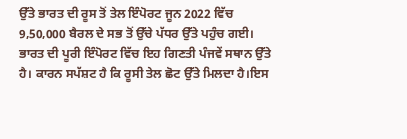ਉੱਤੇ ਭਾਰਤ ਦੀ ਰੂਸ ਤੋਂ ਤੇਲ ਇੰਪੋਰਟ ਜੂਨ 2022 ਵਿੱਚ 9,50,000 ਬੈਰਲ ਦੇ ਸਭ ਤੋਂ ਉੱਚੇ ਪੱਧਰ ਉੱਤੇ ਪਹੁੰਚ ਗਈ। ਭਾਰਤ ਦੀ ਪੂਰੀ ਇੰਪੋਰਟ ਵਿੱਚ ਇਹ ਗਿਣਤੀ ਪੰਜਵੇਂ ਸਥਾਨ ਉੱਤੇ ਹੈ। ਕਾਰਨ ਸਪੱਸ਼ਟ ਹੈ ਕਿ ਰੂਸੀ ਤੇਲ ਛੋਟ ਉੱਤੇ ਮਿਲਦਾ ਹੈ।ਇਸ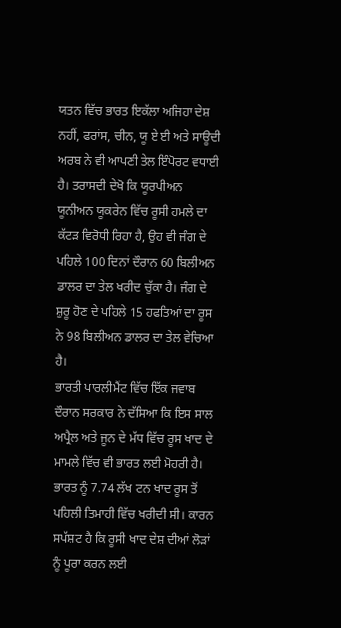ਯਤਨ ਵਿੱਚ ਭਾਰਤ ਇਕੱਲਾ ਅਜਿਹਾ ਦੇਸ਼ ਨਹੀਂ, ਫਰਾਂਸ, ਚੀਨ, ਯੂ ਏ ਈ ਅਤੇ ਸਾਊਦੀ ਅਰਬ ਨੇ ਵੀ ਆਪਣੀ ਤੇਲ ਇੰਪੋਰਟ ਵਧਾਈ ਹੈ। ਤਰਾਸਦੀ ਦੇਖੋ ਕਿ ਯੂਰਪੀਅਨ ਯੂਨੀਅਨ ਯੂਕਰੇਨ ਵਿੱਚ ਰੂਸੀ ਹਮਲੇ ਦਾ ਕੱਟੜ ਵਿਰੋਧੀ ਰਿਹਾ ਹੈ, ਉਹ ਵੀ ਜੰਗ ਦੇ ਪਹਿਲੇ 100 ਦਿਨਾਂ ਦੌਰਾਨ 60 ਬਿਲੀਅਨ ਡਾਲਰ ਦਾ ਤੇਲ ਖਰੀਦ ਚੁੱਕਾ ਹੈ। ਜੰਗ ਦੇ ਸ਼ੁਰੂ ਹੋਣ ਦੇ ਪਹਿਲੇ 15 ਹਫਤਿਆਂ ਦਾ ਰੂਸ ਨੇ 98 ਬਿਲੀਅਨ ਡਾਲਰ ਦਾ ਤੇਲ ਵੇਚਿਆ ਹੈ।
ਭਾਰਤੀ ਪਾਰਲੀਮੈਂਟ ਵਿੱਚ ਇੱਕ ਜਵਾਬ ਦੌਰਾਨ ਸਰਕਾਰ ਨੇ ਦੱਸਿਆ ਕਿ ਇਸ ਸਾਲ ਅਪ੍ਰੈਲ ਅਤੇ ਜੂਨ ਦੇ ਮੱਧ ਵਿੱਚ ਰੂਸ ਖਾਦ ਦੇ ਮਾਮਲੇ ਵਿੱਚ ਵੀ ਭਾਰਤ ਲਈ ਮੋਹਰੀ ਹੈ। ਭਾਰਤ ਨੂੰ 7.74 ਲੱਖ ਟਨ ਖਾਦ ਰੂਸ ਤੋਂ ਪਹਿਲੀ ਤਿਮਾਹੀ ਵਿੱਚ ਖਰੀਦੀ ਸੀ। ਕਾਰਨ ਸਪੱਸ਼ਟ ਹੈ ਕਿ ਰੂਸੀ ਖਾਦ ਦੇਸ਼ ਦੀਆਂ ਲੋੜਾਂ ਨੂੰ ਪੂਰਾ ਕਰਨ ਲਈ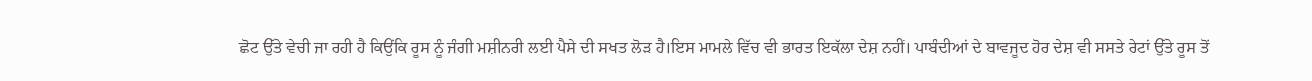ਛੋਟ ਉੱਤੇ ਵੇਚੀ ਜਾ ਰਹੀ ਹੈ ਕਿਉਂਕਿ ਰੂਸ ਨੂੰ ਜੰਗੀ ਮਸ਼ੀਨਰੀ ਲਈ ਪੈਸੇ ਦੀ ਸਖਤ ਲੋੜ ਹੈ।ਇਸ ਮਾਮਲੇ ਵਿੱਚ ਵੀ ਭਾਰਤ ਇਕੱਲਾ ਦੇਸ਼ ਨਹੀਂ। ਪਾਬੰਦੀਆਂ ਦੇ ਬਾਵਜੂਦ ਹੋਰ ਦੇਸ਼ ਵੀ ਸਸਤੇ ਰੇਟਾਂ ਉੱਤੇ ਰੂਸ ਤੋਂ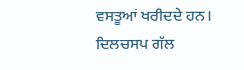ਵਸਤੂਆਂ ਖਰੀਦਦੇ ਹਨ। ਦਿਲਚਸਪ ਗੱਲ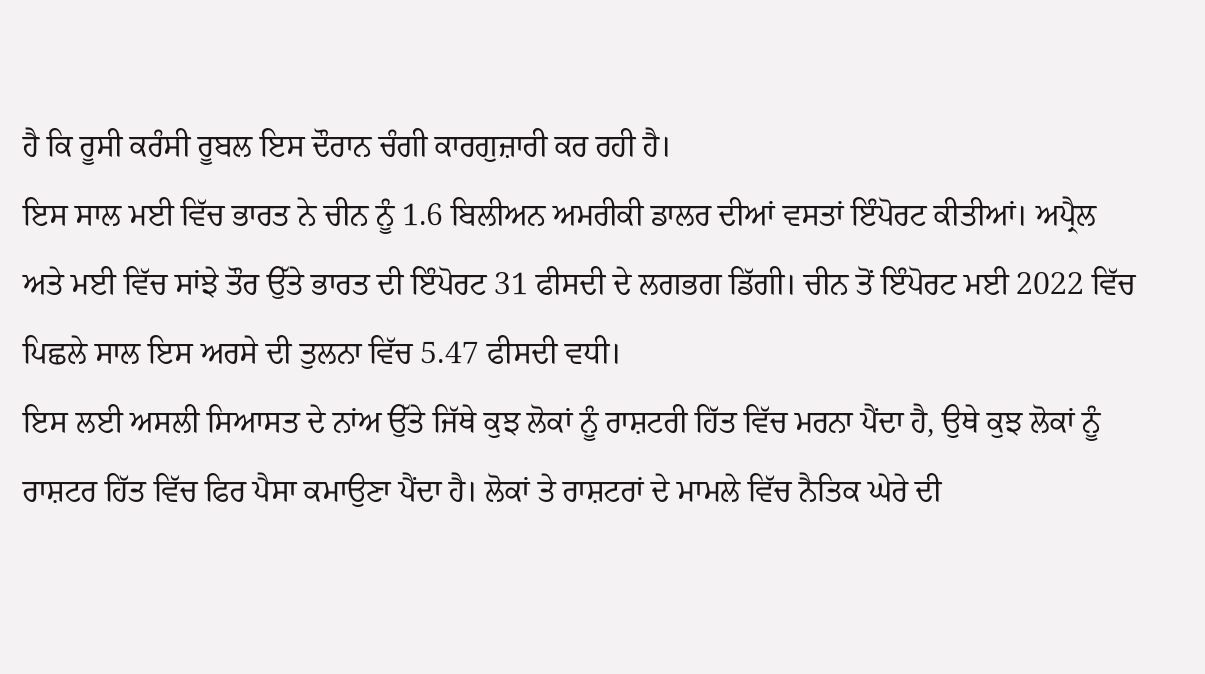ਹੈ ਕਿ ਰੂਸੀ ਕਰੰਸੀ ਰੂਬਲ ਇਸ ਦੌਰਾਨ ਚੰਗੀ ਕਾਰਗੁਜ਼ਾਰੀ ਕਰ ਰਹੀ ਹੈ।
ਇਸ ਸਾਲ ਮਈ ਵਿੱਚ ਭਾਰਤ ਨੇ ਚੀਨ ਨੂੰ 1.6 ਬਿਲੀਅਨ ਅਮਰੀਕੀ ਡਾਲਰ ਦੀਆਂ ਵਸਤਾਂ ਇੰਪੋਰਟ ਕੀਤੀਆਂ। ਅਪ੍ਰੈਲ ਅਤੇ ਮਈ ਵਿੱਚ ਸਾਂਝੇ ਤੌਰ ਉੱਤੇ ਭਾਰਤ ਦੀ ਇੰਪੋਰਟ 31 ਫੀਸਦੀ ਦੇ ਲਗਭਗ ਡਿੱਗੀ। ਚੀਨ ਤੋਂ ਇੰਪੋਰਟ ਮਈ 2022 ਵਿੱਚ ਪਿਛਲੇ ਸਾਲ ਇਸ ਅਰਸੇ ਦੀ ਤੁਲਨਾ ਵਿੱਚ 5.47 ਫੀਸਦੀ ਵਧੀ।
ਇਸ ਲਈ ਅਸਲੀ ਸਿਆਸਤ ਦੇ ਨਾਂਅ ਉੱਤੇ ਜਿੱਥੇ ਕੁਝ ਲੋਕਾਂ ਨੂੰ ਰਾਸ਼ਟਰੀ ਹਿੱਤ ਵਿੱਚ ਮਰਨਾ ਪੈਂਦਾ ਹੈ, ਉਥੇ ਕੁਝ ਲੋਕਾਂ ਨੂੰ ਰਾਸ਼ਟਰ ਹਿੱਤ ਵਿੱਚ ਫਿਰ ਪੈਸਾ ਕਮਾਉਣਾ ਪੈਂਦਾ ਹੈ। ਲੋਕਾਂ ਤੇ ਰਾਸ਼ਟਰਾਂ ਦੇ ਮਾਮਲੇ ਵਿੱਚ ਨੈਤਿਕ ਘੇਰੇ ਦੀ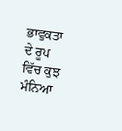ਭਾਵੁਕਤਾ ਦੇ ਰੂਪ ਵਿੱਚ ਕੁਝ ਮੰਨਿਆ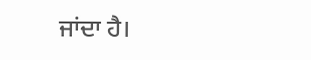ਜਾਂਦਾ ਹੈ।